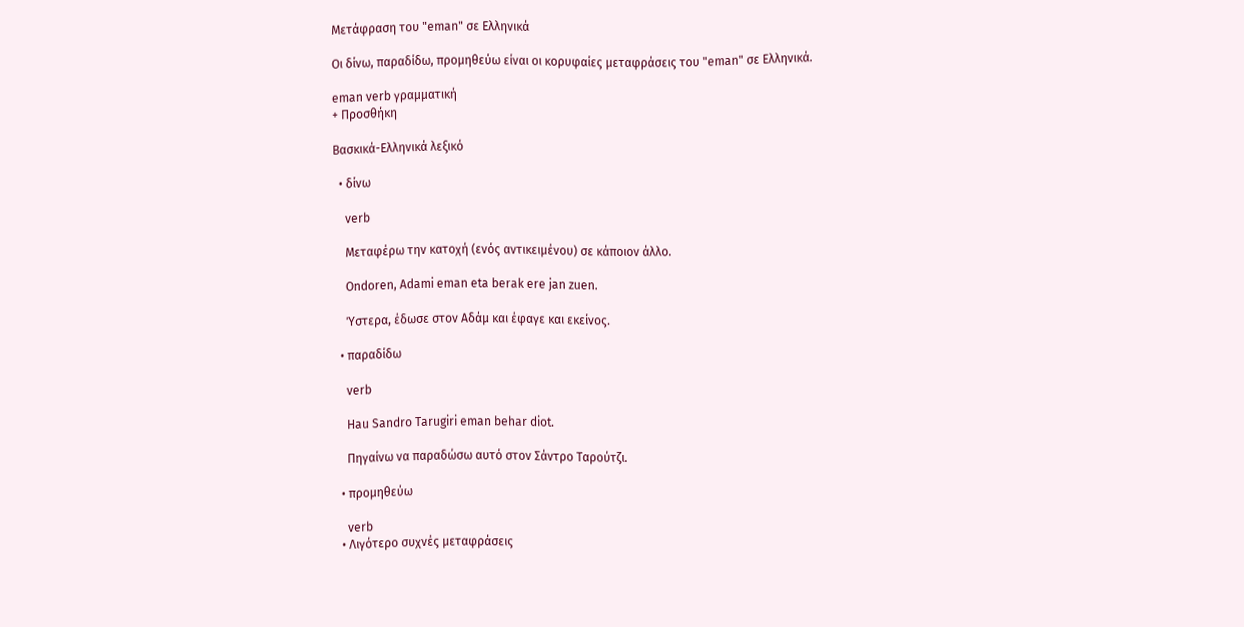Μετάφραση του "eman" σε Ελληνικά

Οι δίνω, παραδίδω, προμηθεύω είναι οι κορυφαίες μεταφράσεις του "eman" σε Ελληνικά.

eman verb γραμματική
+ Προσθήκη

Βασκικά-Ελληνικά λεξικό

  • δίνω

    verb

    Μεταφέρω την κατοχή (ενός αντικειμένου) σε κάποιον άλλο.

    Ondoren, Adami eman eta berak ere jan zuen.

    Ύστερα, έδωσε στον Αδάμ και έφαγε και εκείνος.

  • παραδίδω

    verb

    Hau Sandro Tarugiri eman behar diot.

    Πηγαίνω να παραδώσω αυτό στον Σάντρο Ταρούτζι.

  • προμηθεύω

    verb
  • Λιγότερο συχνές μεταφράσεις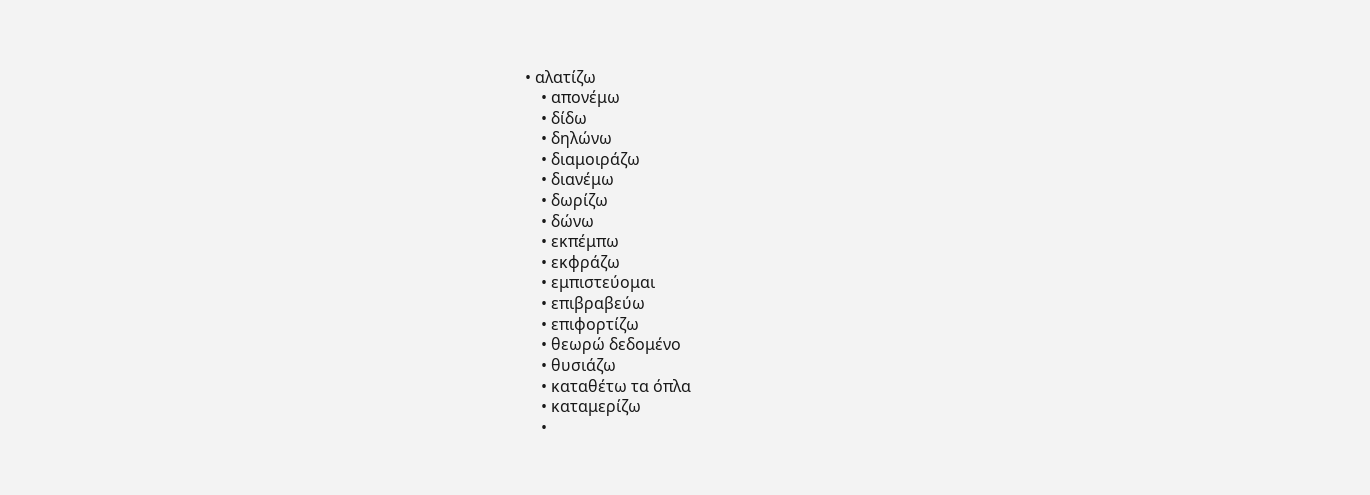• αλατίζω
    • απονέμω
    • δίδω
    • δηλώνω
    • διαμοιράζω
    • διανέμω
    • δωρίζω
    • δώνω
    • εκπέμπω
    • εκφράζω
    • εμπιστεύομαι
    • επιβραβεύω
    • επιφορτίζω
    • θεωρώ δεδομένο
    • θυσιάζω
    • καταθέτω τα όπλα
    • καταμερίζω
    •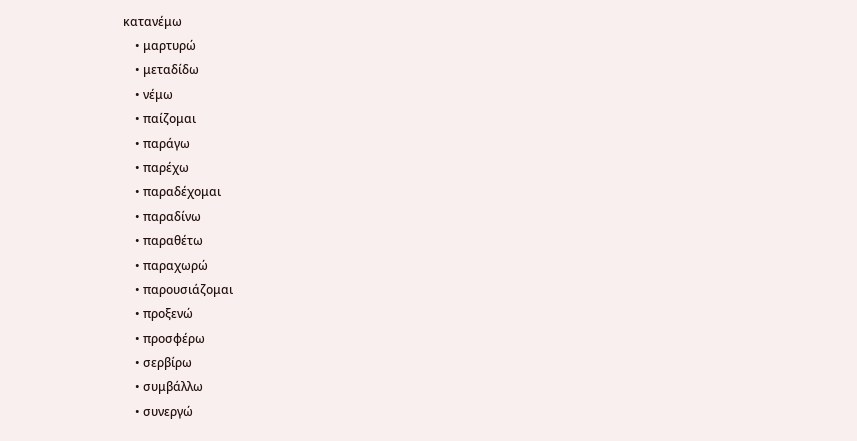κατανέμω
    • μαρτυρώ
    • μεταδίδω
    • νέμω
    • παίζομαι
    • παράγω
    • παρέχω
    • παραδέχομαι
    • παραδίνω
    • παραθέτω
    • παραχωρώ
    • παρουσιάζομαι
    • προξενώ
    • προσφέρω
    • σερβίρω
    • συμβάλλω
    • συνεργώ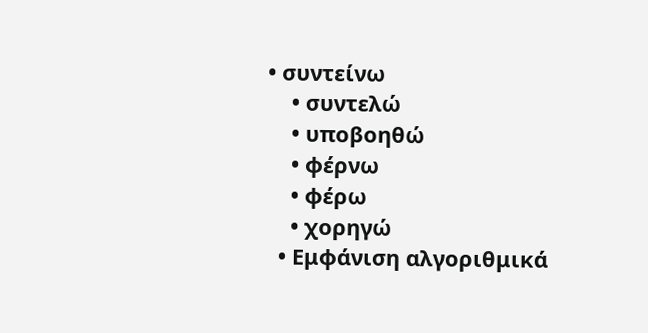• συντείνω
    • συντελώ
    • υποβοηθώ
    • φέρνω
    • φέρω
    • χορηγώ
  • Εμφάνιση αλγοριθμικά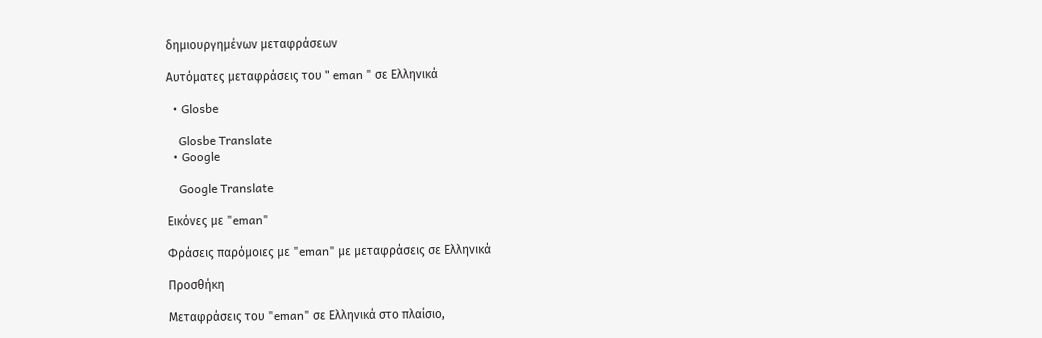δημιουργημένων μεταφράσεων

Αυτόματες μεταφράσεις του " eman " σε Ελληνικά

  • Glosbe

    Glosbe Translate
  • Google

    Google Translate

Εικόνες με "eman"

Φράσεις παρόμοιες με "eman" με μεταφράσεις σε Ελληνικά

Προσθήκη

Μεταφράσεις του "eman" σε Ελληνικά στο πλαίσιο,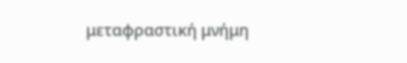μεταφραστική μνήμη